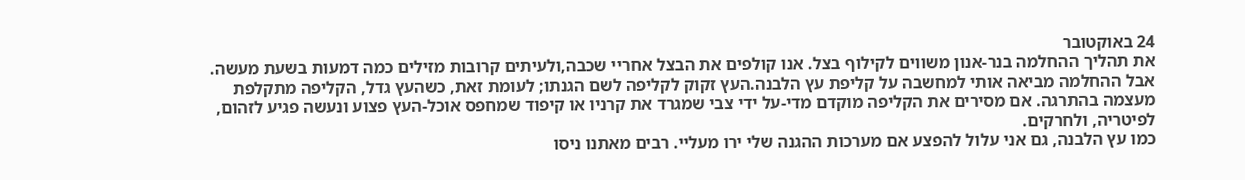24 באוקטובר
את תהליך ההחלמה בנר-אנון משווים לקילוף בצל. אנו קולפים את הבצל אחריי שכבה,ולעיתים קרובות מזילים כמה דמעות בשעת מעשה.
אבל ההחלמה מביאה אותי למחשבה על קליפת עץ הלבנה.העץ זקוק לקליפה לשם הגנתו; לעומת זאת, כשהעץ גדל, הקליפה מתקלפת מעצמה בהתרגה. אם מסירים את הקליפה מוקדם מדי-על ידי צבי שמגרד את קרניו או קיפוד שמחפס אוכל-העץ פצוע ונעשה פגיע לזהום, לפיטריה, ולחרקים.
כמו עץ הלבנה, גם אני עלול להפצע אם מערכות ההגנה שלי ירו מעליי. רבים מאתנו ניסו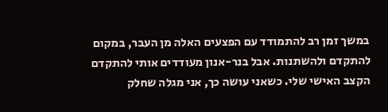במשך זמן רב להתמודד עם הפצעים האלה מן העבר, במקום להתקדם ולהשתנות. אבל בנר-אנון מעודדים אותי להתקדם הקצב האישי שלי. כשאני עושה כך, אני מגלה שחלק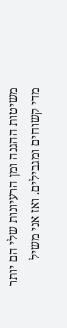משיטות ההגנה ומן הרעיונות שלי הם יותר מדי קשוחים ומגבילים. ואז אני משיל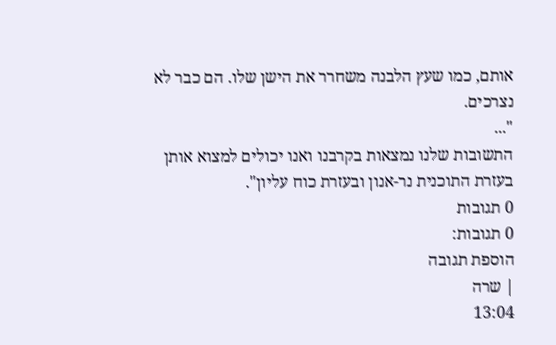אותם, כמו שעץ הלבנה משחרר את הישן שלו. הם כבר לא נצרכים.
"...
התשובות שלנו נמצאות בקרבנו ואנו יכולים למצוא אותן בעזרת התוכנית נר-אנון ובעזרת כוח עליון".
0 תגובות
0 תגובות:
הוספת תגובה
| שרה
13:04